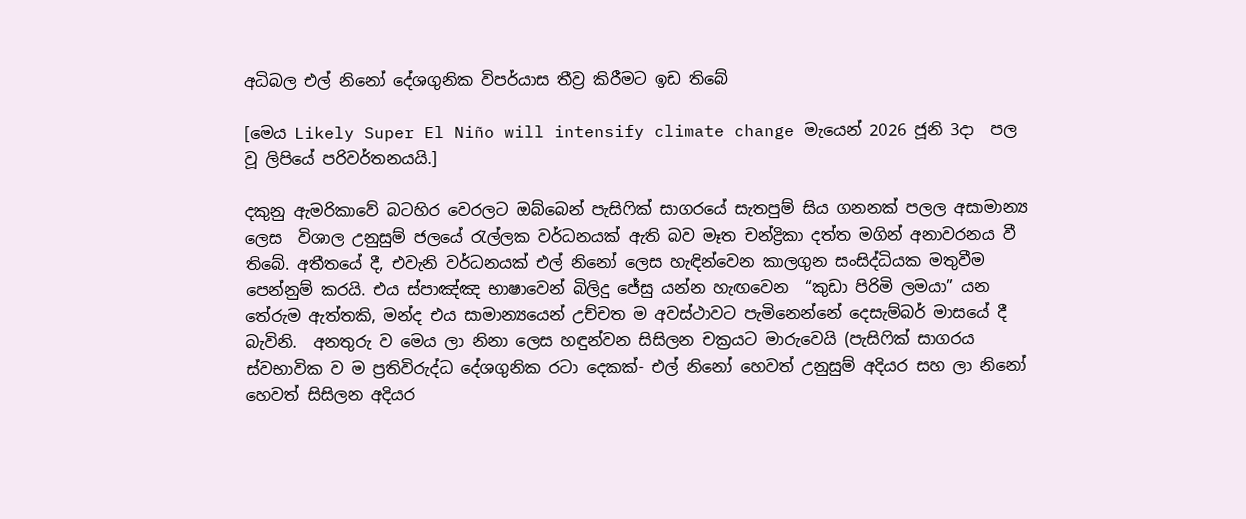අධිබල එල් නිනෝ දේශගුනික විපර්යාස තීව්‍ර කිරීමට ඉඩ තිබේ

[මෙය Likely Super El Niño will intensify climate change මැයෙන් 2026 ජූනි 3දා  පල වූ ලිපියේ පරිවර්තනයයි.]

දකුනු ඇමරිකාවේ බටහිර වෙරලට ඔබ්බෙන් පැසිෆික් සාගරයේ සැතපුම් සිය ගනනක් පලල අසාමාන්‍ය ලෙස  විශාල උනුසුම් ජලයේ රැල්ලක වර්ධනයක් ඇති බව මෑත චන්ද්‍රිකා දත්ත මගින් අනාවරනය වී තිබේ. අතීතයේ දී, එවැනි වර්ධනයක් එල් නිනෝ ලෙස හැඳින්වෙන කාලගුන සංසිද්ධියක මතුවීම පෙන්නුම් කරයි. එය ස්පාඤ්ඤ භාෂාවෙන් බිලිදු ජේසු යන්න හැඟවෙන  “කුඩා පිරිමි ලමයා” යන තේරුම ඇත්තකි, මන්ද එය සාමාන්‍යයෙන් උච්චත ම අවස්ථාවට පැමිනෙන්නේ දෙසැම්බර් මාසයේ දී බැවිනි.  අනතුරු ව මෙය ලා නිනා ලෙස හඳුන්වන සිසිලන චක්‍රයට මාරුවෙයි (පැසිෆික් සාගරය ස්වභාවික ව ම ප්‍රතිවිරුද්ධ දේශගුනික රටා දෙකක්- එල් නිනෝ හෙවත් උනුසුම් අදියර සහ ලා නිනෝ හෙවත් සිසිලන අදියර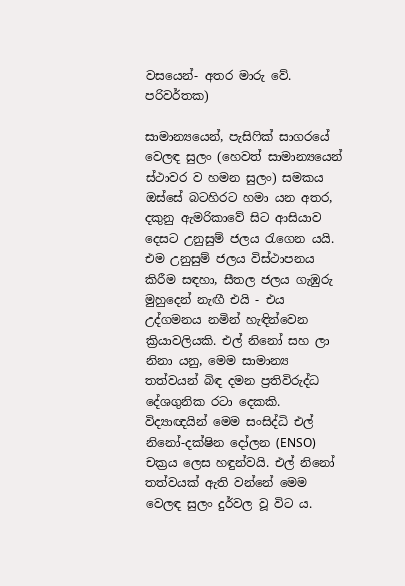වසයෙන්- අතර මාරු වේ. පරිවර්තක)

සාමාන්‍යයෙන්, පැසිෆික් සාගරයේ වෙලඳ සුලං (හෙවත් සාමාන්‍යයෙන් ස්ථාවර ව හමන සුලං) සමකය ඔස්සේ බටහිරට හමා යන අතර, දකුනු ඇමරිකාවේ සිට ආසියාව දෙසට උනුසුම් ජලය රැගෙන යයි. එම උනුසුම් ජලය විස්ථාපනය කිරීම සඳහා, සීතල ජලය ගැඹුරු මුහුදෙන් නැඟී එයි - එය උද්ගමනය නමින් හැඳින්වෙන ක්‍රියාවලියකි. එල් නිනෝ සහ ලා නිනා යනු, මෙම සාමාන්‍ය තත්වයන් බිඳ දමන ප්‍රතිවිරුද්ධ දේශගුනික රටා දෙකකි. විද්‍යාඥයින් මෙම සංසිද්ධි එල් නිනෝ-දක්ෂින දෝලන (ENSO) චක්‍රය ලෙස හඳුන්වයි. එල් නිනෝ තත්වයක් ඇති වන්නේ මෙම වෙලඳ සුලං දුර්වල වූ විට ය.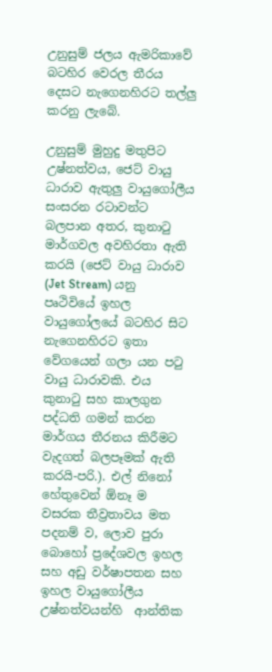උනුසුම් ජලය ඇමරිකාවේ බටහිර වෙරල තීරය දෙසට නැගෙනහිරට තල්ලු කරනු ලැබේ.

උනුසුම් මුහුදු මතුපිට උෂ්නත්වය, ජෙට් වායු ධාරාව ඇතුලු වායුගෝලීය සංසරන රටාවන්ට බලපාන අතර, කුනාටු මාර්ගවල අවහිරතා ඇති කරයි (ජෙට් වායු ධාරාව (Jet Stream) යනු පෘථිවියේ ඉහල වායුගෝලයේ බටහිර සිට නැගෙනහිරට ඉතා වේගයෙන් ගලා යන පටු වායු ධාරාවකි. එය කුනාටු සහ කාලගුන පද්ධති ගමන් කරන මාර්ගය තීරනය කිරීමට වැදගත් බලපෑමක් ඇති කරයි-පරි.). එල් නිනෝ හේතුවෙන් ඕනෑ ම වසරක තීව්‍රතාවය මත පදනම් ව, ලොව පුරා බොහෝ ප්‍රදේශවල ඉහල සහ අඩු වර්ෂාපතන සහ ඉහල වායුගෝලීය උෂ්නත්වයන්හි  ආන්තික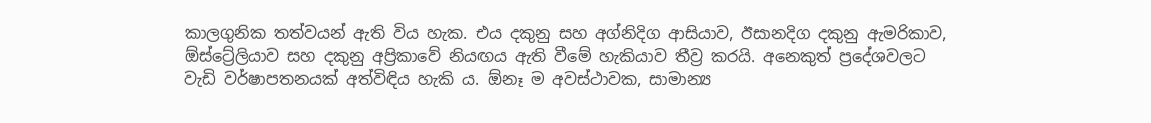කාලගුනික තත්වයන් ඇති විය හැක. එය දකුනු සහ අග්නිදිග ආසියාව, ඊසානදිග දකුනු ඇමරිකාව, ඕස්ට්‍රේලියාව සහ දකුනු අප්‍රිකාවේ නියඟය ඇති වීමේ හැකියාව තීව්‍ර කරයි. අනෙකුත් ප්‍රදේශවලට වැඩි වර්ෂාපතනයක් අත්විඳිය හැකි ය. ඕනෑ ම අවස්ථාවක, සාමාන්‍ය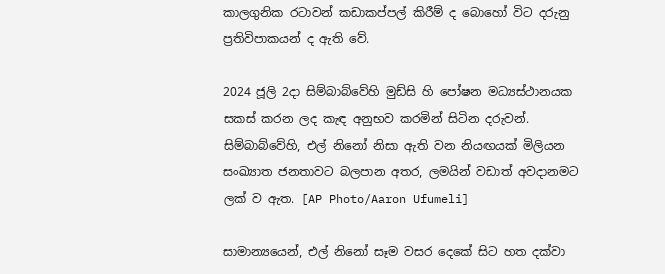කාලගුනික රටාවන් කඩාකප්පල් කිරීම් ද බොහෝ විට දරුනු ප්‍රතිවිපාකයන් ද ඇති වේ.

2024 ජූලි 2දා සිම්බාබ්වේහි මුඩ්සි හි පෝෂන මධ්‍යස්ථානයක සකස් කරන ලද කැඳ අනුභව කරමින් සිටින දරුවන්. සිම්බාබ්වේහි, එල් නිනෝ නිසා ඇති වන නියඟයක් මිලියන සංඛ්‍යාත ජනතාවට බලපාන අතර, ලමයින් වඩාත් අවදානමට ලක් ව ඇත. [AP Photo/Aaron Ufumeli]

සාමාන්‍යයෙන්, එල් නිනෝ සෑම වසර දෙකේ සිට හත දක්වා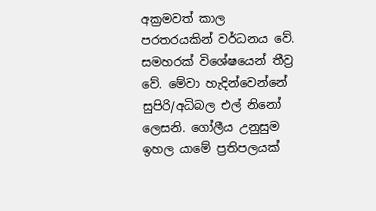අක්‍රමවත් කාල පරතරයකින් වර්ධනය වේ. සමහරක් විශේෂයෙන් තීව්‍ර වේ. මේවා හැදින්වෙන්නේ සුපිරි/අධිබල එල් නිනෝ ලෙසනි. ගෝලීය උනුසුම ඉහල යාමේ ප්‍රතිපලයක්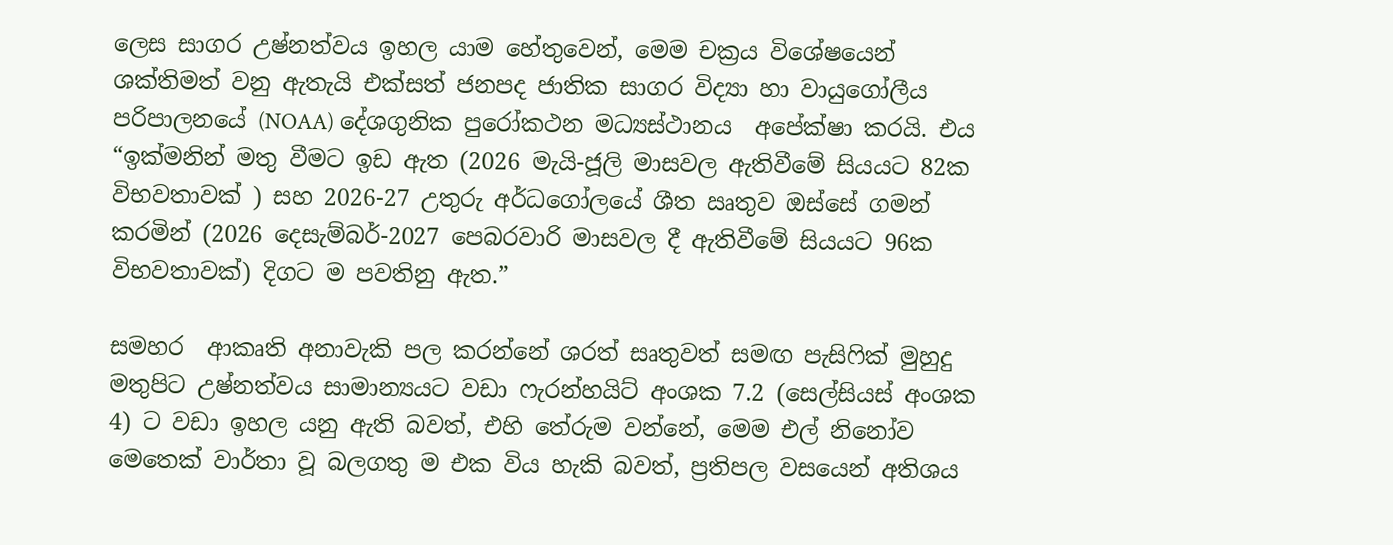ලෙස සාගර උෂ්නත්වය ඉහල යාම හේතුවෙන්, මෙම චක්‍රය විශේෂයෙන් ශක්තිමත් වනු ඇතැයි එක්සත් ජනපද ජාතික සාගර විද්‍යා හා වායුගෝලීය පරිපාලනයේ (NOAA) දේශගුනික පුරෝකථන මධ්‍යස්ථානය  අපේක්ෂා කරයි. එය “ඉක්මනින් මතු වීමට ඉඩ ඇත (2026 මැයි-ජූලි මාසවල ඇතිවීමේ සියයට 82ක විභවතාවක් ) සහ 2026-27 උතුරු අර්ධගෝලයේ ශීත ඍතුව ඔස්සේ ගමන් කරමින් (2026 දෙසැම්බර්-2027 පෙබරවාරි මාසවල දී ඇතිවීමේ සියයට 96ක විභවතාවක්) දිගට ම පවතිනු ඇත.”

සමහර  ආකෘති අනාවැකි පල කරන්නේ ශරත් සෘතුවත් සමඟ පැසිෆික් මුහුදු මතුපිට උෂ්නත්වය සාමාන්‍යයට වඩා ෆැරන්හයිට් අංශක 7.2 (සෙල්සියස් අංශක 4) ට වඩා ඉහල යනු ඇති බවත්, එහි තේරුම වන්නේ, මෙම එල් නිනෝව මෙතෙක් වාර්තා වූ බලගතු ම එක විය හැකි බවත්, ප්‍රතිපල වසයෙන් අතිශය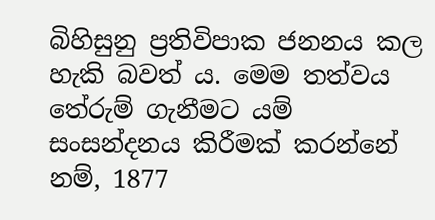බිහිසුනු ප්‍රතිවිපාක ජනනය කල හැකි බවත් ය. මෙම තත්වය තේරුම් ගැනීමට යම් සංසන්දනය කිරීමක් කරන්නේ නම්, 1877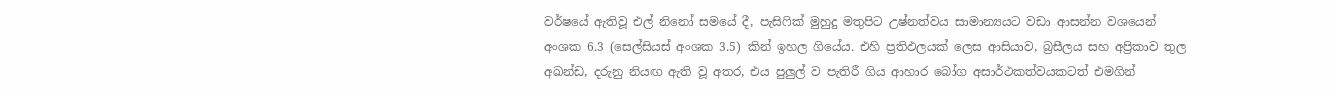වර්ෂයේ ඇතිවූ එල් නිනෝ සමයේ දී, පැසිෆික් මුහුදු මතුපිට උෂ්නත්වය සාමාන්‍යයට වඩා ආසන්න වශයෙන් අංශක 6.3 (සෙල්සියස් අංශක 3.5) කින් ඉහල ගියේය. එහි ප්‍රතිඵලයක් ලෙස ආසියාව, බ්‍රසීලය සහ අප්‍රිකාව තුල අඛන්ඩ, දරුනු නියඟ ඇති වූ අතර, එය පුලුල් ව පැතිරී ගිය ආහාර බෝග අසාර්ථකත්වයකටත් එමගින්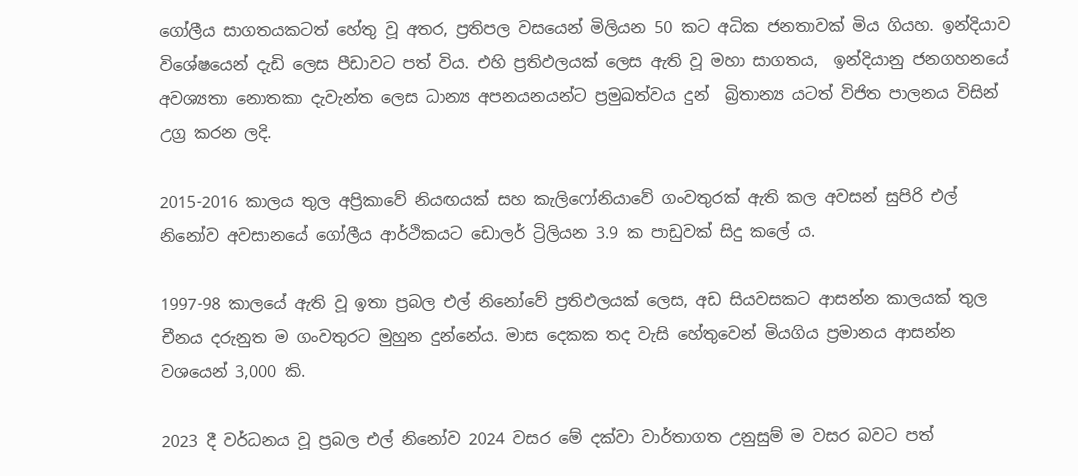ගෝලීය සාගතයකටත් හේතු වූ අතර, ප්‍රතිපල වසයෙන් මිලියන 50 කට අධික ජනතාවක් මිය ගියහ. ඉන්දියාව විශේෂයෙන් දැඩි ලෙස පීඩාවට පත් විය. එහි ප්‍රතිඵලයක් ලෙස ඇති වූ මහා සාගතය,  ඉන්දියානු ජනගහනයේ අවශ්‍යතා නොතකා දැවැන්ත ලෙස ධාන්‍ය අපනයනයන්ට ප්‍රමුඛත්වය දුන්  බ්‍රිතාන්‍ය යටත් විජිත පාලනය විසින් උග්‍ර කරන ලදි.

2015-2016 කාලය තුල අප්‍රිකාවේ නියඟයක් සහ කැලිෆෝනියාවේ ගංවතුරක් ඇති කල අවසන් සුපිරි එල් නිනෝව අවසානයේ ගෝලීය ආර්ථිකයට ඩොලර් ට්‍රිලියන 3.9 ක පාඩුවක් සිදු කලේ ය.

1997-98 කාලයේ ඇති වූ ඉතා ප්‍රබල එල් නිනෝවේ ප්‍රතිඵලයක් ලෙස, අඩ සියවසකට ආසන්න කාලයක් තුල චීනය දරුනුත ම ගංවතුරට මුහුන දුන්නේය. මාස දෙකක තද වැසි හේතුවෙන් මියගිය ප්‍රමානය ආසන්න වශයෙන් 3,000 කි.

2023 දී වර්ධනය වූ ප්‍රබල එල් නිනෝව 2024 වසර මේ දක්වා වාර්තාගත උනුසුම් ම වසර බවට පත්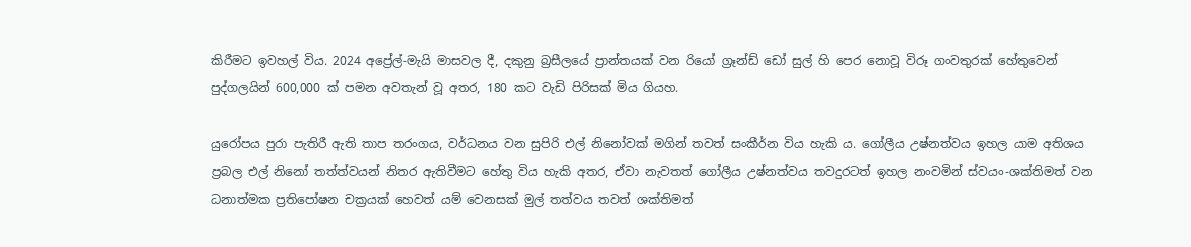කිරීමට ඉවහල් විය. 2024 අප්‍රේල්-මැයි මාසවල දී, දකුනු බ්‍රසීලයේ ප්‍රාන්තයක් වන රියෝ ග්‍රෑන්ඩ් ඩෝ සුල් හි පෙර නොවූ විරූ ගංවතුරක් හේතුවෙන් පුද්ගලයින් 600,000 ක් පමන අවතැන් වූ අතර, 180 කට වැඩි පිරිසක් මිය ගියහ.

යුරෝපය පුරා පැතිරී ඇති තාප තරංගය, වර්ධනය වන සුපිරි එල් නිනෝවක් මගින් තවත් සංකීර්න විය හැකි ය. ගෝලීය උෂ්නත්වය ඉහල යාම අතිශය ප්‍රබල එල් නිනෝ තත්ත්වයන් නිතර ඇතිවීමට හේතු විය හැකි අතර, ඒවා නැවතත් ගෝලීය උෂ්නත්වය තවදුරටත් ඉහල නංවමින් ස්වයං-ශක්තිමත් වන ධනාත්මක ප්‍රතිපෝෂන චක්‍රයක් හෙවත් යම් වෙනසක් මුල් තත්වය තවත් ශක්තිමත්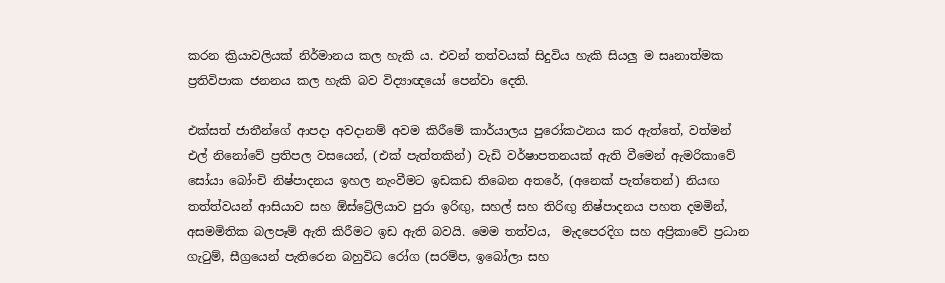කරන ක්‍රියාවලියක් නිර්මානය කල හැකි ය. එවන් තත්වයක් සිදුවිය හැකි සියලු ම සෘනාත්මක ප්‍රතිවිපාක ජනනය කල හැකි බව විද්‍යාඥයෝ පෙන්වා දෙති.

එක්සත් ජාතීන්ගේ ආපදා අවදානම් අවම කිරීමේ කාර්යාලය පුරෝකථනය කර ඇත්තේ, වත්මන් එල් නිනෝවේ ප්‍රතිපල වසයෙන්, (එක් පැත්තකින්) වැඩි වර්ෂාපතනයක් ඇති වීමෙන් ඇමරිකාවේ සෝයා බෝංචි නිෂ්පාදනය ඉහල නැංවීමට ඉඩකඩ තිබෙන අතරේ, (අනෙක් පැත්තෙන්) නියඟ තත්ත්වයන් ආසියාව සහ ඕස්ට්‍රේලියාව පුරා ඉරිඟු, සහල් සහ තිරිඟු නිෂ්පාදනය පහත දමමින්, අසමමිතික බලපෑම් ඇති කිරීමට ඉඩ ඇති බවයි. මෙම තත්වය,  මැදපෙරදිග සහ අප්‍රිකාවේ ප්‍රධාන ගැටුම්, සීග්‍රයෙන් පැතිරෙන බහුවිධ රෝග (සරම්ප, ඉබෝලා සහ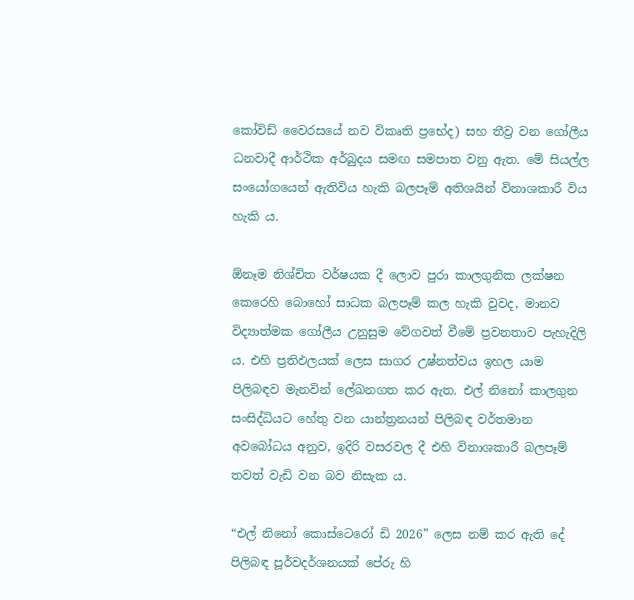කෝවිඩ් වෛරසයේ නව විකෘති ප්‍රභේද) සහ තීව්‍ර වන ගෝලීය ධනවාදී ආර්ථික අර්බුදය සමඟ සමපාත වනු ඇත. මේ සියල්ල සංයෝගයෙන් ඇතිවිය හැකි බලපෑම් අතිශයින් විනාශකාරී විය හැකි ය.

ඕනෑම නිශ්චිත වර්ෂයක දී ලොව පුරා කාලගුනික ලක්ෂන කෙරෙහි බොහෝ සාධක බලපෑම් කල හැකි වුවද, මානව විද්‍යාත්මක ගෝලීය උනුසුම වේගවත් වීමේ ප්‍රවනතාව පැහැදිලි ය. එහි ප්‍රතිඵලයක් ලෙස සාගර උෂ්නත්වය ඉහල යාම පිලිබඳව මැනවින් ලේඛනගත කර ඇත. එල් නිනෝ කාලගුන සංසිද්ධියට හේතු වන යාන්ත්‍රනයන් පිලිබඳ වර්තමාන අවබෝධය අනුව, ඉදිරි වසරවල දී එහි විනාශකාරී බලපෑම් තවත් වැඩි වන බව නිසැක ය.

“එල් නිනෝ කොස්ටෙරෝ ඩි 2026” ලෙස නම් කර ඇති දේ පිලිබඳ පූර්වදර්ශනයක් පේරු හි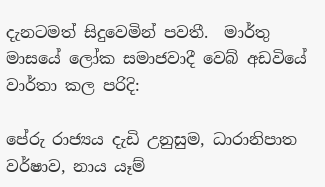දැනටමත් සිදුවෙමින් පවතී.  මාර්තු මාසයේ ලෝක සමාජවාදී වෙබ් අඩවියේ  වාර්තා කල පරිදි:

පේරු රාජ්‍යය දැඩි උනුසුම, ධාරානිපාත වර්ෂාව, නාය යෑම්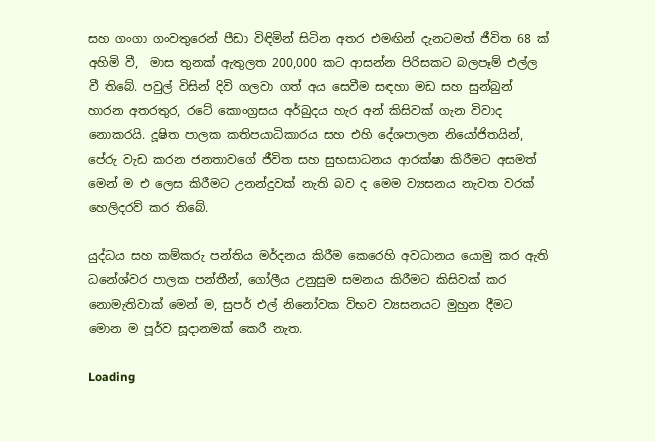සහ ගංගා ගංවතුරෙන් පීඩා විඳිමින් සිටින අතර එමඟින් දැනටමත් ජීවිත 68 ක් අහිමි වී,  මාස තුනක් ඇතුලත 200,000 කට ආසන්න පිරිසකට බලපෑම් එල්ල වී තිබේ. පවුල් විසින් දිවි ගලවා ගත් අය සෙවීම සඳහා මඩ සහ සුන්බුන් හාරන අතරතුර, රටේ කොංග්‍රසය අර්බුදය හැර අන් කිසිවක් ගැන විවාද නොකරයි. දූෂිත පාලක කතිපයාධිකාරය සහ එහි දේශපාලන නියෝජිතයින්, පේරු වැඩ කරන ජනතාවගේ ජීවිත සහ සුභසාධනය ආරක්ෂා කිරීමට අසමත් මෙන් ම එ ලෙස කිරීමට උනන්දුවක් නැති බව ද මෙම ව්‍යසනය නැවත වරක් හෙලිදරව් කර තිබේ.

යුද්ධය සහ කම්කරු පන්තිය මර්දනය කිරීම කෙරෙහි අවධානය යොමු කර ඇති ධනේශ්වර පාලක පන්තීන්, ගෝලීය උනුසුම සමනය කිරීමට කිසිවක් කර නොමැතිවාක් මෙන් ම, සුපර් එල් නිනෝවක විභව ව්‍යසනයට මුහුන දීමට මොන ම පූර්ව සූදානමක් කෙරී නැත.

Loading